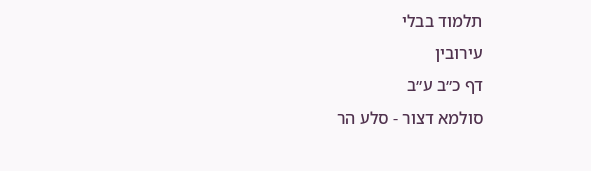תלמוד בבלי
עירובין
דף כ״ב ע״ב
סולמא דצור - סלע הר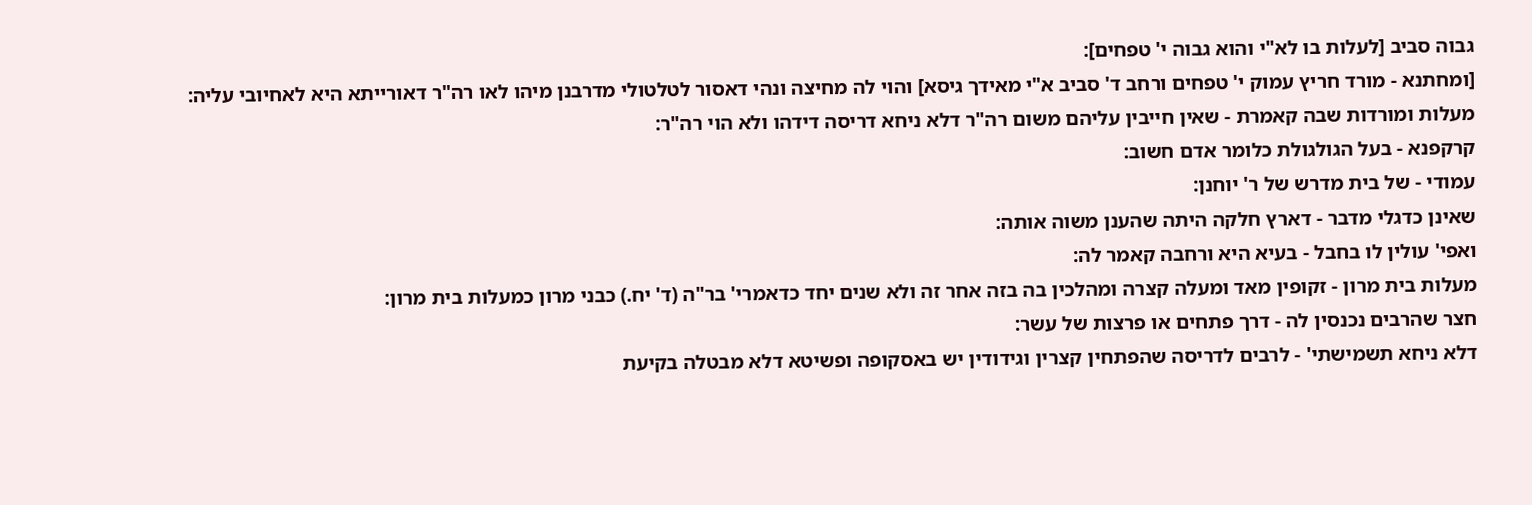גבוה סביב [לעלות בו לא"י והוא גבוה י' טפחים]:
[ומחתנא - מורד חריץ עמוק י' טפחים ורחב ד' סביב א"י מאידך גיסא] והוי לה מחיצה ונהי דאסור לטלטולי מדרבנן מיהו לאו רה"ר דאורייתא היא לאחיובי עליה:
מעלות ומורדות שבה קאמרת - שאין חייבין עליהם משום רה"ר דלא ניחא דריסה דידהו ולא הוי רה"ר:
קרקפנא - בעל הגולגולת כלומר אדם חשוב:
עמודי - של בית מדרש של ר' יוחנן:
שאינן כדגלי מדבר - דארץ חלקה היתה שהענן משוה אותה:
ואפי' עולין לו בחבל - בעיא היא ורחבה קאמר לה:
מעלות בית מרון - זקופין מאד ומעלה קצרה ומהלכין בה בזה אחר זה ולא שנים יחד כדאמרי' בר"ה (ד' יח.) כבני מרון כמעלות בית מרון:
חצר שהרבים נכנסין לה - דרך פתחים או פרצות של עשר:
דלא ניחא תשמישתי' - לרבים לדריסה שהפתחין קצרין וגידודין יש באסקופה ופשיטא דלא מבטלה בקיעת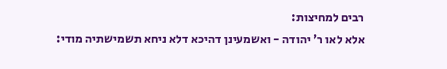רבים למחיצות:
אלא לאו ר' יהודה - ואשמעינן דהיכא דלא ניחא תשמישתיה מודי: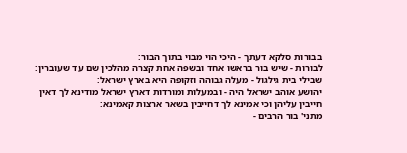בבורות סלקא דעתך - היכי הוי מבוי בתוך הבור:
לבורות - שיש בור בראשו אחד ובשפה אחת קצרה מהלכין שם עד שעוברין:
שבילי בית גילגול - מעלה גבוהה וזקופה היא בארץ ישראל:
יהושע אוהב ישראל היה - ובמעלות ומורדות דארץ ישראל מודינא לך דאין חייבין עליהן וכי אמינא לך דחייבין בשאר ארצות קאמינא:
מתני' בור הרבים -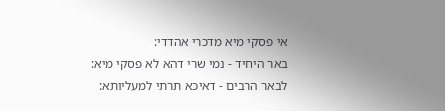אי פסקי מיא מדכרי אהדדי:
באר היחיד - נמי שרי דהא לא פסקי מיא:
לבאר הרבים - דאיכא תרתי למעליותא: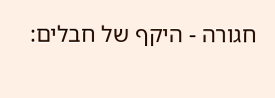חגורה - היקף של חבלים: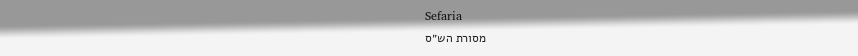Sefaria
מסורת הש״ס